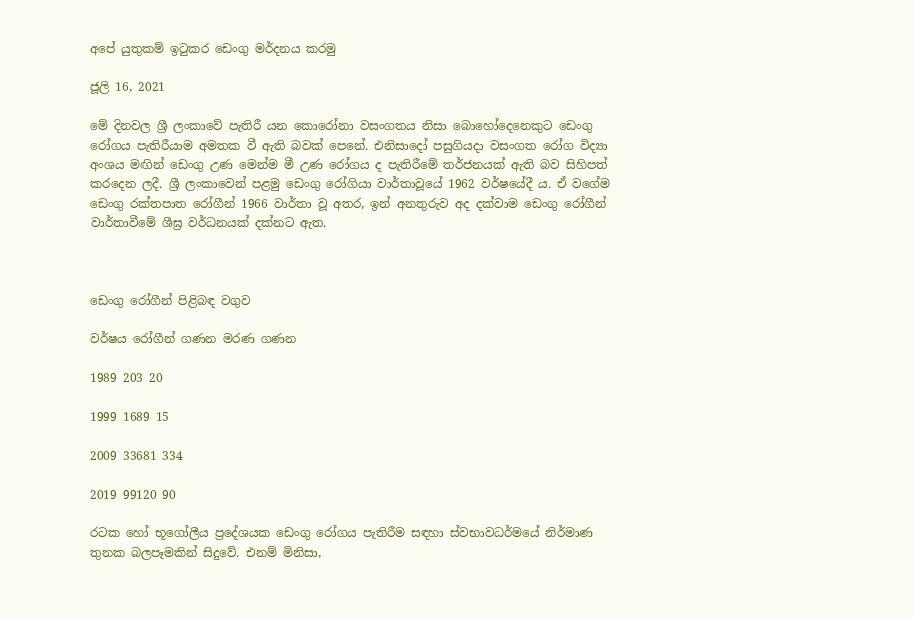අපේ යුතුකම් ඉටුකර ඩෙංගු මර්දනය කරමු

ජූලි 16, 2021

මේ දිනවල ශ්‍රී ලංකාවේ පැතිරී යන කොරෝනා වසංගතය නිසා බොහෝදෙනෙකුට ඩෙංගු රෝගය පැතිරීයාම අමතක වී ඇති බවක් පෙනේ. එනිසාදෝ පසුගියදා වසංගත රෝග විද්‍යා අංශය මඟින් ඩෙංගු උණ මෙන්ම මී උණ රෝගය ද පැතිරීමේ තර්ජනයක් ඇති බව සිහිපත් කරදෙන ලදී. ශ්‍රී ලංකාවෙන් පළමු ඩෙංගු රෝගියා වාර්තාවූයේ 1962 වර්ෂයේදී ය. ඒ වගේම ඩෙංගු රක්තපාත රෝගීන් 1966 වාර්තා වූ අතර, ඉන් අනතුරුව අද දක්වාම ඩෙංගු රෝගීන් වාර්තාවීමේ ශීඝ්‍ර වර්ධනයක් දක්නට ඇත.



ඩෙංගු රෝගීන් පිළිබඳ වගුව

වර්ෂය රෝගීන් ගණන මරණ ගණන

1989 203 20

1999 1689 15

2009 33681 334

2019 99120 90

රටක හෝ භූගෝලීය ප්‍රදේශයක ඩෙංගු රෝගය පැතිරීම සඳහා ස්වභාවධර්මයේ නිර්මාණ තුනක බලපෑමකින් සිදුවේ. එනම් මිනිසා,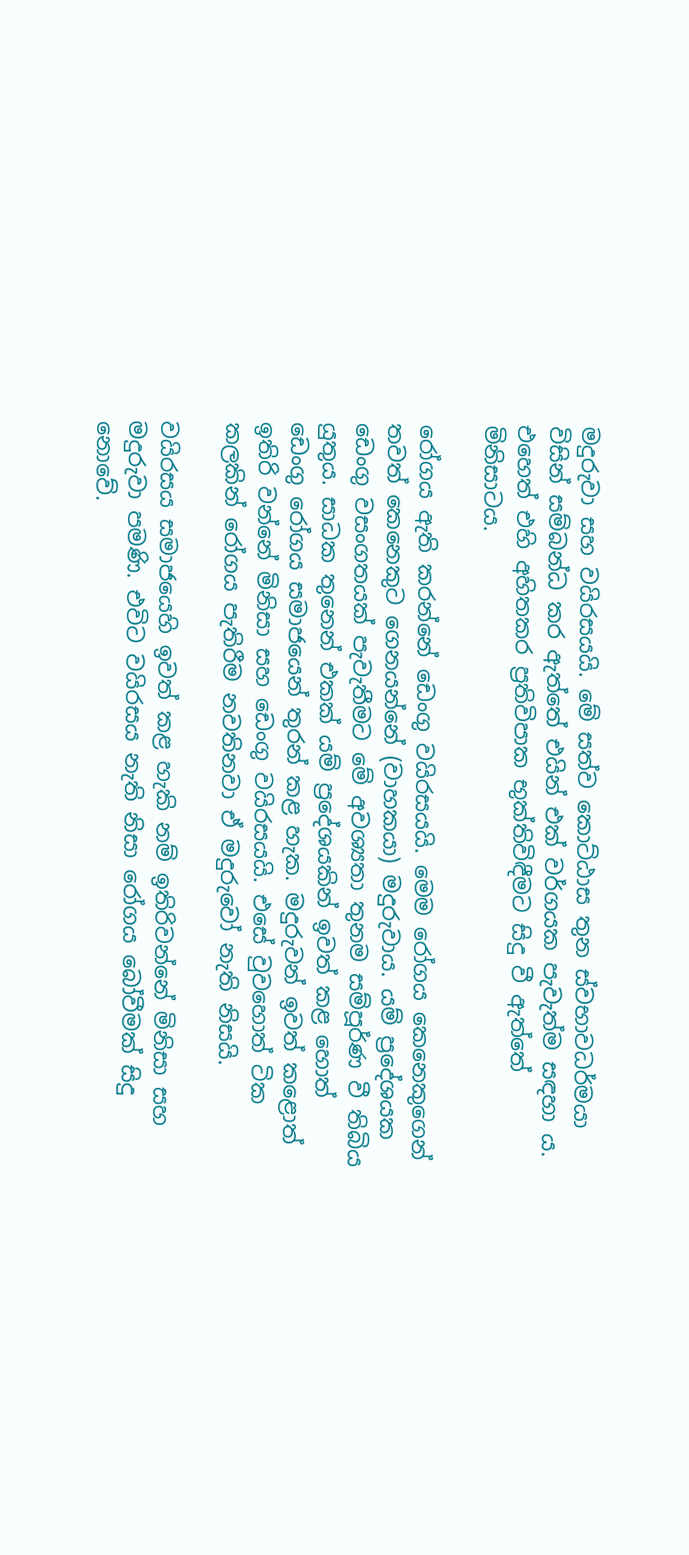මදුරුවා සහ වයිරසයයි. මේ සත්ව කොට්ඨාස තුන ස්වභාවධර්මයා විසින් සම්බන්ධ කර ඇත්තේ එයින් එක් වර්ගයක පැවැත්ම සඳහා ය. එහෙත් එහි අහිතකර ප්‍රතිවිපාක භුක්තිවිඳීමට සිදු වී ඇත්තේ මිනිසාටය.

රෝගය ඇති කරන්නේ ඩෙංගු වයිරසයයි. මෙම රෝගය කෙනෙකුගෙන් තවත් කෙනෙකුට ගෙනයන්නේ (වාහකයා) මදුරුවාය. යම් ප්‍රදේශයක ඩෙංගු වසංගතයක් පැවැතීමට මේ අවශ්‍යතා තුනම සම්පූර්ණ වී තිබිය යුතුය. සාධක තුනෙන් එකක් යම් ප්‍රදේශයකින් ඉවත් කළ හොත් ඩෙංගු රෝගය සමාජයෙන් තුරන් කළ හැක. මදුරුවන් ඉවත් කළොත් ඉතිරි වන්නේ මිනිසා සහ ඩෙංගු වයිරසයයි. එසේ වුවහොත් ටික කලකින් රෝගය පැතිරීම නවතිනවා ඒ මදුරුවෝ නැති නිසයි.

වයිරසය සමාජයෙහි ඉවත් කළ හැකි නම් ඉතිරිවන්නේ මිනිසා සහ මදුරුවා පමණි. එවිට වයිරසය නැති නිසා රෝගය බෝවීමක් සිදු නොවේ.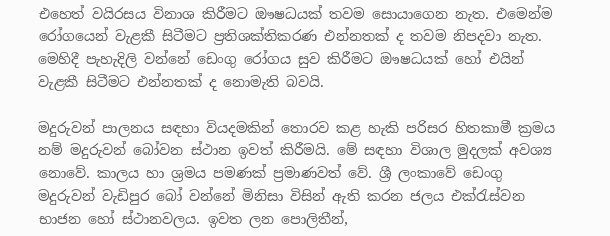එහෙත් වයිරසය විනාශ කිරීමට ඖෂධයක් තවම සොයාගෙන නැත. එමෙන්ම රෝගයෙන් වැළකී සිටීමට ප්‍රතිශක්තිකරණ එන්නතක් ද තවම නිපදවා නැත. මෙහිදී පැහැදිලි වන්නේ ඩෙංගු රෝගය සුව කිරීමට ඖෂධයක් හෝ එයින් වැළකී සිටීමට එන්නතක් ද නොමැති බවයි.

මදුරුවන් පාලනය සඳහා වියදමකින් තොරව කළ හැකි පරිසර හිතකාමී ක්‍රමය නම් මදුරුවන් බෝවන ස්ථාන ඉවත් කිරීමයි. මේ සඳහා විශාල මුදලක් අවශ්‍ය නොවේ. කාලය හා ශ්‍රමය පමණක් ප්‍රමාණවත් වේ. ශ්‍රී ලංකාවේ ඩෙංගු මදුරුවන් වැඩිපුර බෝ වන්නේ මිනිසා විසින් ඇති කරන ජලය එක්රැස්වන භාජන හෝ ස්ථානවලය. ඉවත ලන පොලිතීන්,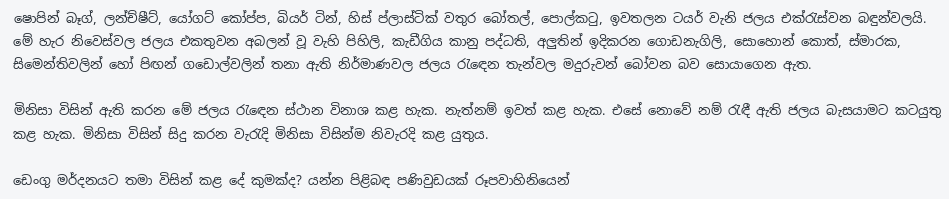ෂොපින් බෑග්, ලන්ච්ෂීට්, යෝගට් කෝප්ප, බියර් ටින්, හිස් ප්ලාස්ටික් වතුර බෝතල්, පොල්කටු, ඉවතලන ටයර් වැනි ජලය එක්රැස්වන බඳුන්වලයි. මේ හැර නිවෙස්වල ජලය එකතුවන අබලන් වූ වැහි පිහිලි, කැඩීගිය කානු පද්ධති, අලුතින් ඉදිකරන ගොඩනැගිලි, සොහොන් කොත්, ස්මාරක, සිමෙන්තිවලින් හෝ පිඟන් ගඩොල්වලින් තනා ඇති නිර්මාණවල ජලය රැඳෙන තැන්වල මදුරුවන් බෝවන බව සොයාගෙන ඇත.

මිනිසා විසින් ඇති කරන මේ ජලය රැඳෙන ස්ථාන විනාශ කළ හැක. නැත්නම් ඉවත් කළ හැක. එසේ නොවේ නම් රැඳී ඇති ජලය බැසයාමට කටයුතු කළ හැක. මිනිසා විසින් සිදු කරන වැරැදි මිනිසා විසින්ම නිවැරදි කළ යුතුය.

ඩෙංගු මර්දනයට තමා විසින් කළ දේ කුමක්ද? යන්න පිළිබඳ පණිවුඩයක් රූපවාහිනියෙන්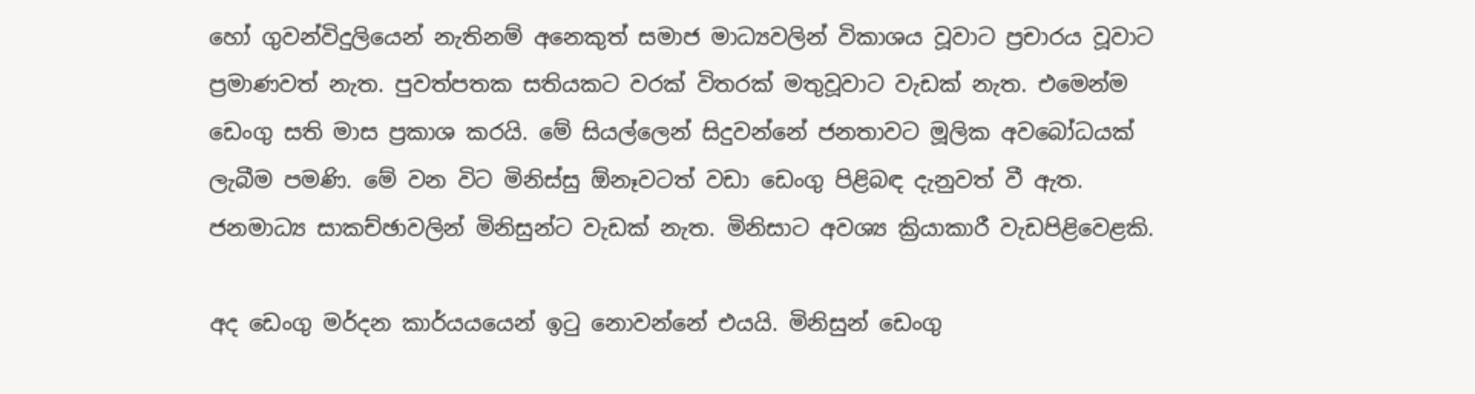හෝ ගුවන්විදුලියෙන් නැතිනම් අනෙකුත් සමාජ මාධ්‍යවලින් විකාශය වූවාට ප්‍රචාරය වූවාට ප්‍රමාණවත් නැත. පුවත්පතක සතියකට වරක් විතරක් මතුවූවාට වැඩක් නැත. එමෙන්ම ඩෙංගු සති මාස ප්‍රකාශ කරයි. මේ සියල්ලෙන් සිදුවන්නේ ජනතාවට මූලික අවබෝධයක් ලැබීම පමණි. මේ වන විට මිනිස්සු ඕනෑවටත් වඩා ඩෙංගු පිළිබඳ දැනුවත් වී ඇත. ජනමාධ්‍ය සාකච්ඡාවලින් මිනිසුන්ට වැඩක් නැත. මිනිසාට අවශ්‍ය ක්‍රියාකාරී වැඩපිළිවෙළකි.

අද ඩෙංගු මර්දන කාර්යයයෙන් ඉටු නොවන්නේ එයයි. මිනිසුන් ඩෙංගු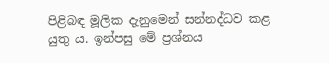පිළිබඳ මූලික දැනුමෙන් සන්නද්ධව කළ යුතු ය. ඉන්පසු මේ ප්‍රශ්නය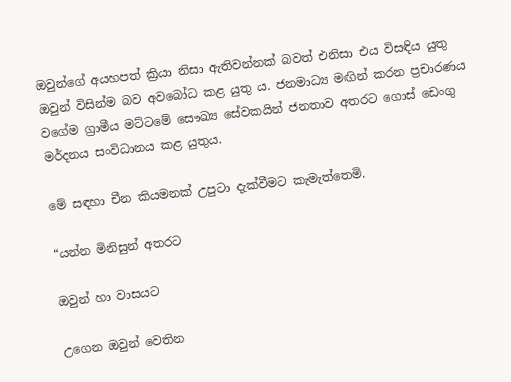ඔවුන්ගේ අයහපත් ක්‍රියා නිසා ඇතිවන්නක් බවත් එනිසා එය විසඳිය යුතු ඔවුන් විසින්ම බව අවබෝධ කළ යුතු ය. ජනමාධ්‍ය මඟින් කරන ප්‍රචාරණය වගේම ග්‍රාමීය මට්ටමේ සෞඛ්‍ය සේවකයින් ජනතාව අතරට ගොස් ඩෙංගු මර්දනය සංවිධානය කළ යුතුය.

මේ සඳහා චීන කියමනක් උපුටා දැක්වීමට කැමැත්තෙමි.

“යන්න මිනිසුන් අතරට

ඔවුන් හා වාසයට

උගෙන ඔවුන් වෙතින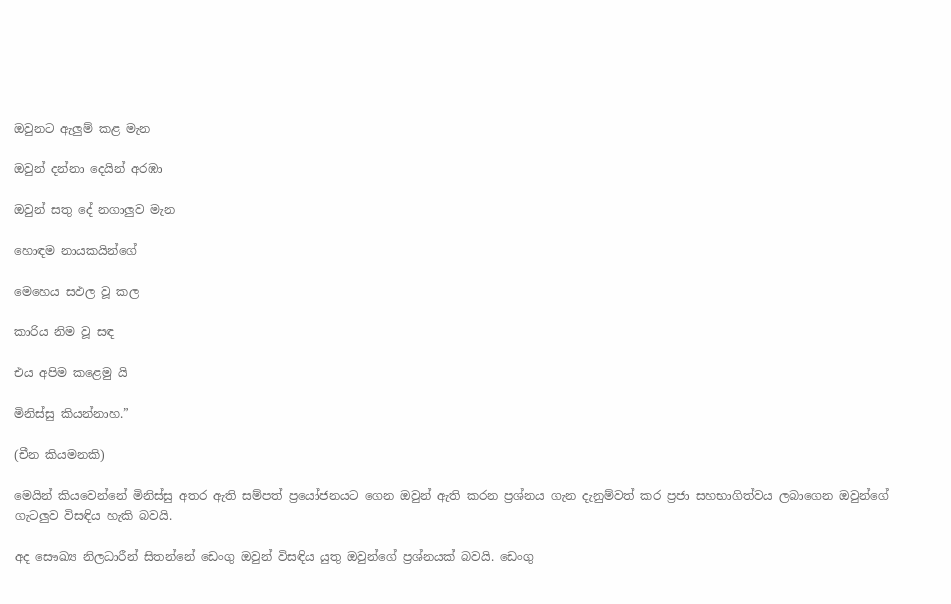ඔවුනට ඇලුම් කළ මැන

ඔවුන් දන්නා දෙයින් අරඹා

ඔවුන් සතු දේ නගාලුව මැන

හොඳම නායකයින්ගේ

මෙහෙය සඵල වූ කල

කාරිය නිම වූ සඳ

එය අපිම කළෙමු යි

මිනිස්සු කියන්නාහ.”

(චීන කියමනකි)

මෙයින් කියවෙන්නේ මිනිස්සු අතර ඇති සම්පත් ප්‍රයෝජනයට ගෙන ඔවුන් ඇති කරන ප්‍රශ්නය ගැන දැනුම්වත් කර ප්‍රජා සහභාගිත්වය ලබාගෙන ඔවුන්ගේ ගැටලුව විසඳිය හැකි බවයි.

අද සෞඛ්‍ය නිලධාරීන් සිතන්නේ ඩෙංගු ඔවුන් විසඳිය යුතු ඔවුන්ගේ ප්‍රශ්නයක් බවයි. ඩෙංගු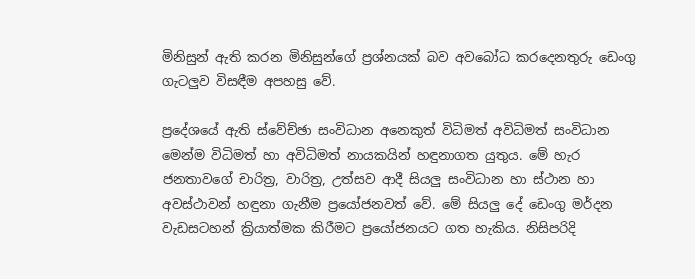මිනිසුන් ඇති කරන මිනිසුන්ගේ ප්‍රශ්නයක් බව අවබෝධ කරදෙනතුරු ඩෙංගු ගැටලුව විසඳීම අපහසු වේ.

ප්‍රදේශයේ ඇති ස්වේච්ඡා සංවිධාන අනෙකුත් විධිමත් අවිධිමත් සංවිධාන මෙන්ම විධිමත් හා අවිධිමත් නායකයින් හඳුනාගත යුතුය. මේ හැර ජනතාවගේ චාරිත්‍ර, වාරිත්‍ර, උත්සව ආදී සියලු සංවිධාන හා ස්ථාන හා අවස්ථාවන් හඳුනා ගැනීම ප්‍රයෝජනවත් වේ. මේ සියලු දේ ඩෙංගු මර්දන වැඩසටහන් ක්‍රියාත්මක කිරීමට ප්‍රයෝජනයට ගත හැකිය. නිසිපරිදි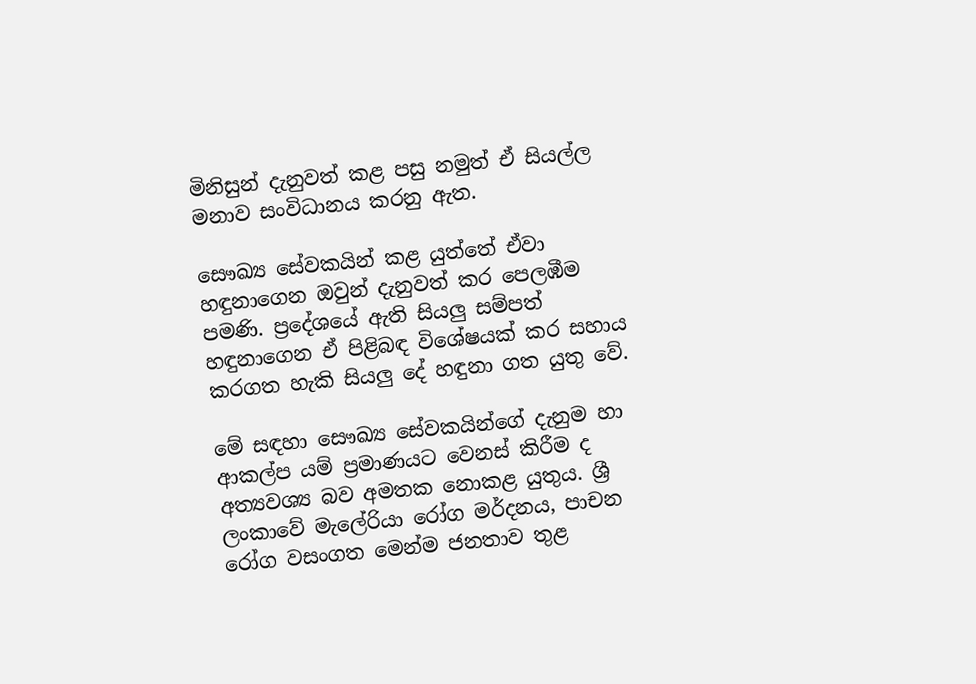මිනිසුන් දැනුවත් කළ පසු නමුත් ඒ සියල්ල මනාව සංවිධානය කරනු ඇත.

සෞඛ්‍ය සේවකයින් කළ යුත්තේ ඒවා හඳුනාගෙන ඔවුන් දැනුවත් කර පෙලඹීම පමණි. ප්‍රදේශයේ ඇති සියලු සම්පත් හඳුනාගෙන ඒ පිළිබඳ විශේෂයක් කර සහාය කරගත හැකි සියලු දේ හඳුනා ගත යුතු වේ.

මේ සඳහා සෞඛ්‍ය සේවකයින්ගේ දැනුම හා ආකල්ප යම් ප්‍රමාණයට වෙනස් කිරීම ද අත්‍යවශ්‍ය බව අමතක නොකළ යුතුය. ශ්‍රී ලංකාවේ මැලේරියා රෝග මර්දනය, පාචන රෝග වසංගත මෙන්ම ජනතාව තුළ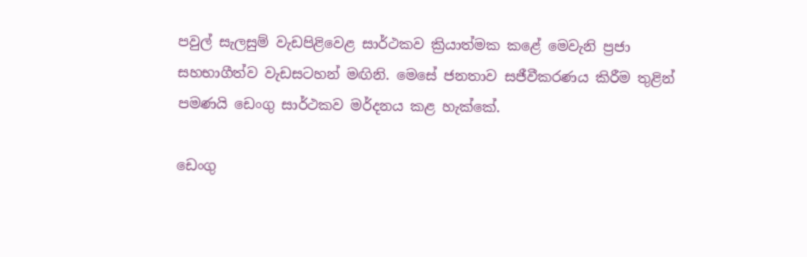පවුල් සැලසුම් වැඩපිළිවෙළ සාර්ථකව ක්‍රියාත්මක කළේ මෙවැනි ප්‍රජා සහභාගීත්ව වැඩසටහන් මඟිනි. මෙසේ ජනතාව සජීවීකරණය කිරීම තුළින් පමණයි ඩෙංගු සාර්ථකව මර්දනය කළ හැක්කේ.

ඩෙංගු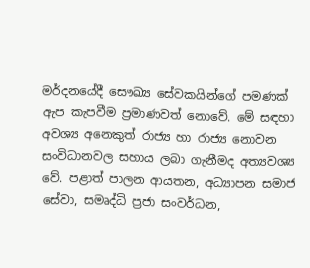මර්දනයේදී සෞඛ්‍ය සේවකයින්ගේ පමණක් ඇප කැපවීම ප්‍රමාණවත් නොවේ. මේ සඳහා අවශ්‍ය අනෙකුත් රාජ්‍ය හා රාජ්‍ය නොවන සංවිධානවල සහාය ලබා ගැනීමද අත්‍යවශ්‍ය වේ. පළාත් පාලන ආයතන, අධ්‍යාපන සමාජ සේවා, සමෘද්ධි ප්‍රජා සංවර්ධන,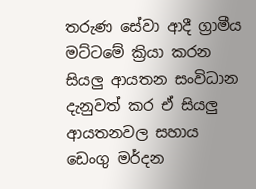තරුණ සේවා ආදී ග්‍රාමීය මට්ටමේ ක්‍රියා කරන සියලු ආයතන සංවිධාන දැනුවත් කර ඒ සියලු ආයතනවල සහාය ඩෙංගු මර්දන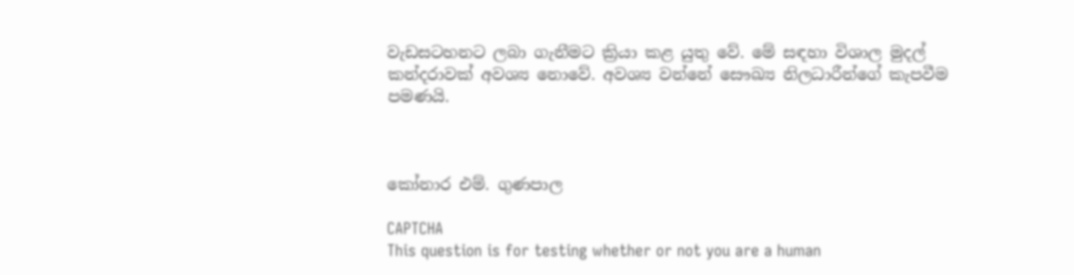වැඩසටහනට ලබා ගැනීමට ක්‍රියා කළ යුතු වේ. මේ සඳහා විශාල මුදල් කන්දරාවක් අවශ්‍ය නොවේ. අවශ්‍ය වන්නේ සෞඛ්‍ය නිලධාරීන්ගේ කැපවීම පමණයි.



කෝනාර එම්. ගුණපාල

CAPTCHA
This question is for testing whether or not you are a human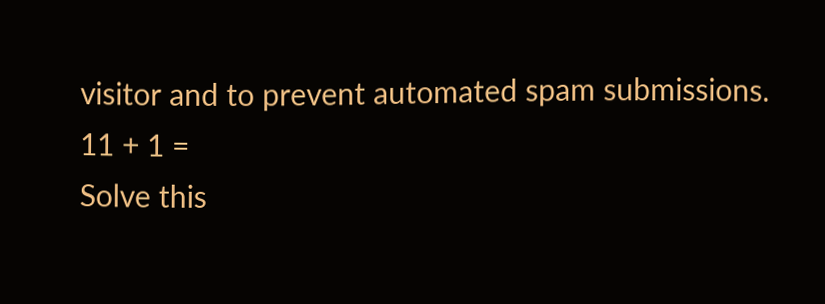visitor and to prevent automated spam submissions.
11 + 1 =
Solve this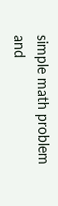simple math problem and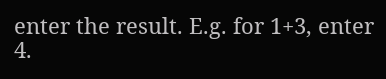enter the result. E.g. for 1+3, enter 4.